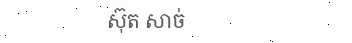ស៊ុត សាច់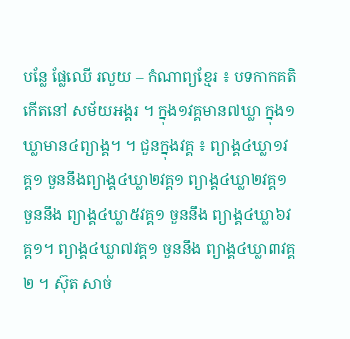បន្លែ ផ្លែឈើ រលួយ – កំណាព្យខ្មែរ ៖ បទកាកគតិ កើតនៅ សម័យអង្គរ ។ ក្នុង១វគ្គមាន៧ឃ្លា ក្នុង១ឃ្លាមាន៤ព្យាង្គ។ ។ ជួនក្នុងវគ្គ ៖ ព្យាង្គ៤ឃ្លា១វគ្គ១ ចួននឹងព្យាង្គ៤ឃ្លា២វគ្គ១ ព្យាង្គ៤ឃ្លា២វគ្គ១ ចួននឹង ព្យាង្គ៤ឃ្លា៥វគ្គ១ ចួននឹង ព្យាង្គ៤ឃ្លា៦វគ្គ១។ ព្យាង្គ៤ឃ្លា៧វគ្គ១ ចួននឹង ព្យាង្គ៤ឃ្លា៣វគ្គ២ ។ ស៊ុត សាច់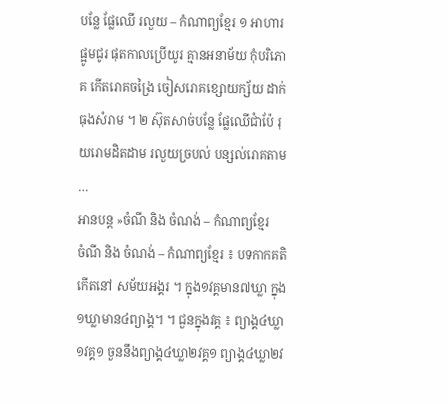បន្លែ ផ្លែឈើ រលួយ – កំណាព្យខ្មែរ ១ អាហារផ្អូមជូរ ផុតកាលប្រើយូរ គ្មានអនាម័យ កុំបរិភោគ កើតរោគចង្រៃ ចៀសរោគខ្សោយក្ស័យ ដាក់ធុងសំរាម ។ ២ ស៊ុតសាច់បន្លែ ផ្លែឈើជាំប៉ែ រុយរោមដិតដាម រលួយច្របល់ បន្សល់រោគតាម …
អានបន្ត »ចំណី និង ចំណង់ – កំណាព្យខ្មែរ
ចំណី និង ចំណង់ – កំណាព្យខ្មែរ ៖ បទកាកគតិ កើតនៅ សម័យអង្គរ ។ ក្នុង១វគ្គមាន៧ឃ្លា ក្នុង១ឃ្លាមាន៤ព្យាង្គ។ ។ ជួនក្នុងវគ្គ ៖ ព្យាង្គ៤ឃ្លា១វគ្គ១ ចួននឹងព្យាង្គ៤ឃ្លា២វគ្គ១ ព្យាង្គ៤ឃ្លា២វ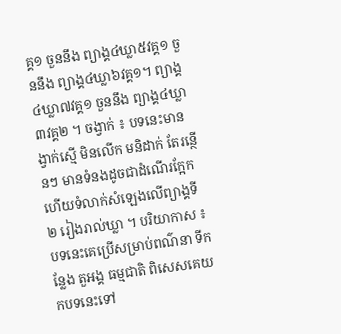គ្គ១ ចួននឹង ព្យាង្គ៤ឃ្លា៥វគ្គ១ ចួននឹង ព្យាង្គ៤ឃ្លា៦វគ្គ១។ ព្យាង្គ៤ឃ្លា៧វគ្គ១ ចួននឹង ព្យាង្គ៤ឃ្លា៣វគ្គ២ ។ ចង្វាក់ ៖ បទនេះមានង្វាក់ស្មើ មិនលើក មនិដាក់ តែរន្ថើនៗ មានទំនងដូចជាដំណើរក្អែក ហើយទំលាក់សំឡេងលើព្យាង្គទី ២ រៀងរាល់ឃ្លា ។ បរិយាកាស ៖ បទនេះគេប្រើសម្រាប់ពណ៌នា ទីកន្លែង តួអង្គ ធម្មជាតិ ពិសេសគេយកបទនេះទៅ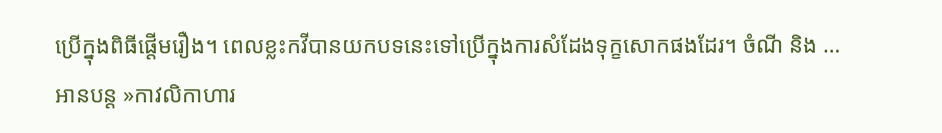ប្រើក្នុងពិធីផ្តើមរឿង។ ពេលខ្លះកវីបានយកបទនេះទៅប្រើក្នុងការសំដែងទុក្ខសោកផងដែរ។ ចំណី និង …
អានបន្ត »កាវលិកាហារ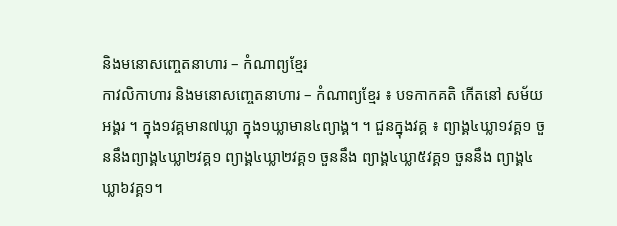និងមនោសញ្ចេតនាហារ – កំណាព្យខ្មែរ
កាវលិកាហារ និងមនោសញ្ចេតនាហារ – កំណាព្យខ្មែរ ៖ បទកាកគតិ កើតនៅ សម័យអង្គរ ។ ក្នុង១វគ្គមាន៧ឃ្លា ក្នុង១ឃ្លាមាន៤ព្យាង្គ។ ។ ជួនក្នុងវគ្គ ៖ ព្យាង្គ៤ឃ្លា១វគ្គ១ ចួននឹងព្យាង្គ៤ឃ្លា២វគ្គ១ ព្យាង្គ៤ឃ្លា២វគ្គ១ ចួននឹង ព្យាង្គ៤ឃ្លា៥វគ្គ១ ចួននឹង ព្យាង្គ៤ឃ្លា៦វគ្គ១។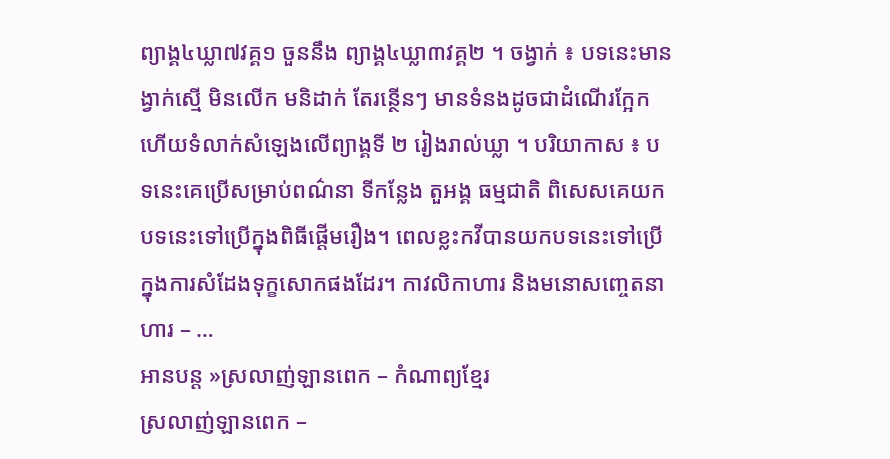ព្យាង្គ៤ឃ្លា៧វគ្គ១ ចួននឹង ព្យាង្គ៤ឃ្លា៣វគ្គ២ ។ ចង្វាក់ ៖ បទនេះមានង្វាក់ស្មើ មិនលើក មនិដាក់ តែរន្ថើនៗ មានទំនងដូចជាដំណើរក្អែក ហើយទំលាក់សំឡេងលើព្យាង្គទី ២ រៀងរាល់ឃ្លា ។ បរិយាកាស ៖ បទនេះគេប្រើសម្រាប់ពណ៌នា ទីកន្លែង តួអង្គ ធម្មជាតិ ពិសេសគេយកបទនេះទៅប្រើក្នុងពិធីផ្តើមរឿង។ ពេលខ្លះកវីបានយកបទនេះទៅប្រើក្នុងការសំដែងទុក្ខសោកផងដែរ។ កាវលិកាហារ និងមនោសញ្ចេតនាហារ – …
អានបន្ត »ស្រលាញ់ឡានពេក – កំណាព្យខ្មែរ
ស្រលាញ់ឡានពេក –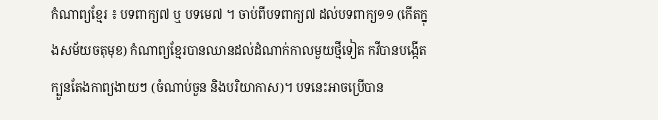កំណាព្យខ្មែរ ៖ បទពាក្យ៧ ឬ បទមេ៧ ។ ចាប់ពីបទពាក្យ៧ ដល់បទពាក្យ១១ (កើតក្នុងសម័យចតុមុខ) កំណាព្យខ្មែរបានឈានដល់ដំណាក់កាលមួយថ្មីទៀត កវីបានបង្កើតក្បួនតែងកាព្យងាយៗ (ចំណាប់ចួន និងបរិយាកាស)។ បទនេះអាចប្រើបាន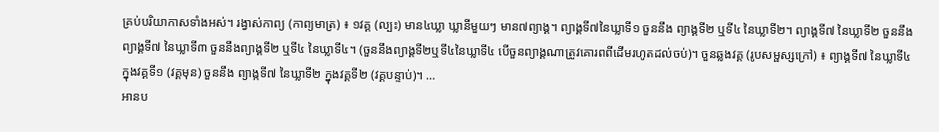គ្រប់បរិយាកាសទាំងអស់។ រង្វាស់កាព្យ (កាព្យមាត្រ) ៖ ១វគ្គ (ល្បះ) មាន៤ឃ្លា ឃ្លានីមួយៗ មាន៧ព្យាង្គ។ ព្យាង្គទី៧នៃឃ្លាទី១ ចួននឹង ព្យាង្គទី២ ឬទី៤ នៃឃ្លាទី២។ ព្យាង្គទី៧ នៃឃ្លាទី២ ចួននឹងព្យាង្គទី៧ នៃឃ្លាទី៣ ចួននឹងព្យាង្គទី២ ឬទី៤ នៃឃ្លាទី៤។ (ចួននឹងព្យាង្គទី២ឬទី៤នៃឃ្លាទី៤ បើចួនព្យាង្គណាត្រូវគោរពពីដើមរហូតដល់ចប់)។ ចួនឆ្លងវគ្គ (រូបសម្ផស្សក្រៅ) ៖ ព្យាង្គទី៧ នៃឃ្លាទី៤ ក្នុងវគ្គទី១ (វគ្គមុន) ចួននឹង ព្យាង្កទី៧ នៃឃ្លាទី២ ក្នុងវគ្គទី២ (វគ្គបន្ទាប់)។ …
អានប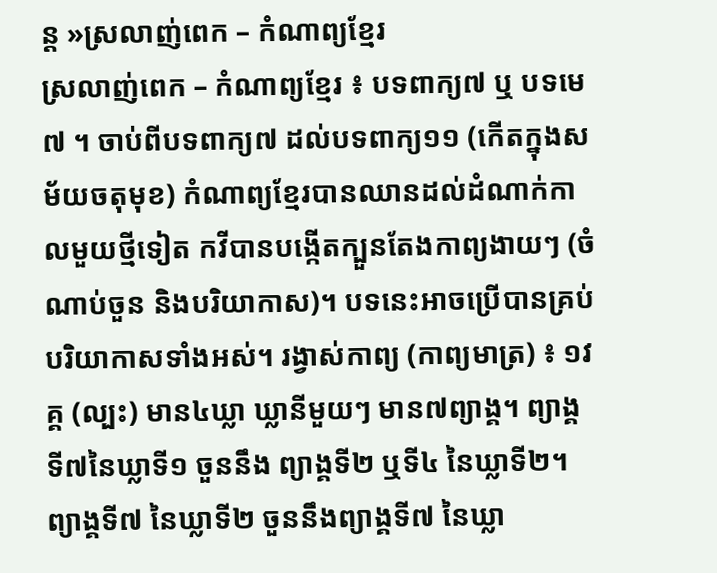ន្ត »ស្រលាញ់ពេក – កំណាព្យខ្មែរ
ស្រលាញ់ពេក – កំណាព្យខ្មែរ ៖ បទពាក្យ៧ ឬ បទមេ៧ ។ ចាប់ពីបទពាក្យ៧ ដល់បទពាក្យ១១ (កើតក្នុងសម័យចតុមុខ) កំណាព្យខ្មែរបានឈានដល់ដំណាក់កាលមួយថ្មីទៀត កវីបានបង្កើតក្បួនតែងកាព្យងាយៗ (ចំណាប់ចួន និងបរិយាកាស)។ បទនេះអាចប្រើបានគ្រប់បរិយាកាសទាំងអស់។ រង្វាស់កាព្យ (កាព្យមាត្រ) ៖ ១វគ្គ (ល្បះ) មាន៤ឃ្លា ឃ្លានីមួយៗ មាន៧ព្យាង្គ។ ព្យាង្គទី៧នៃឃ្លាទី១ ចួននឹង ព្យាង្គទី២ ឬទី៤ នៃឃ្លាទី២។ ព្យាង្គទី៧ នៃឃ្លាទី២ ចួននឹងព្យាង្គទី៧ នៃឃ្លា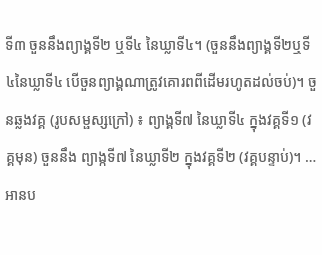ទី៣ ចួននឹងព្យាង្គទី២ ឬទី៤ នៃឃ្លាទី៤។ (ចួននឹងព្យាង្គទី២ឬទី៤នៃឃ្លាទី៤ បើចួនព្យាង្គណាត្រូវគោរពពីដើមរហូតដល់ចប់)។ ចួនឆ្លងវគ្គ (រូបសម្ផស្សក្រៅ) ៖ ព្យាង្គទី៧ នៃឃ្លាទី៤ ក្នុងវគ្គទី១ (វគ្គមុន) ចួននឹង ព្យាង្កទី៧ នៃឃ្លាទី២ ក្នុងវគ្គទី២ (វគ្គបន្ទាប់)។ …
អានប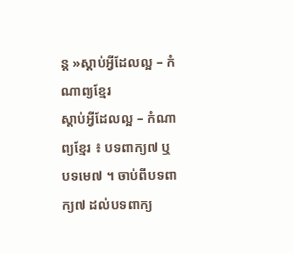ន្ត »ស្តាប់អ្វីដែលល្អ – កំណាព្យខ្មែរ
ស្តាប់អ្វីដែលល្អ – កំណាព្យខ្មែរ ៖ បទពាក្យ៧ ឬ បទមេ៧ ។ ចាប់ពីបទពាក្យ៧ ដល់បទពាក្យ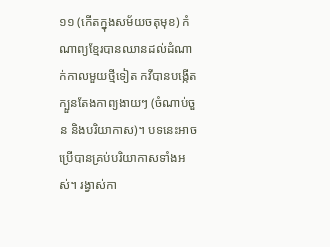១១ (កើតក្នុងសម័យចតុមុខ) កំណាព្យខ្មែរបានឈានដល់ដំណាក់កាលមួយថ្មីទៀត កវីបានបង្កើតក្បួនតែងកាព្យងាយៗ (ចំណាប់ចួន និងបរិយាកាស)។ បទនេះអាចប្រើបានគ្រប់បរិយាកាសទាំងអស់។ រង្វាស់កា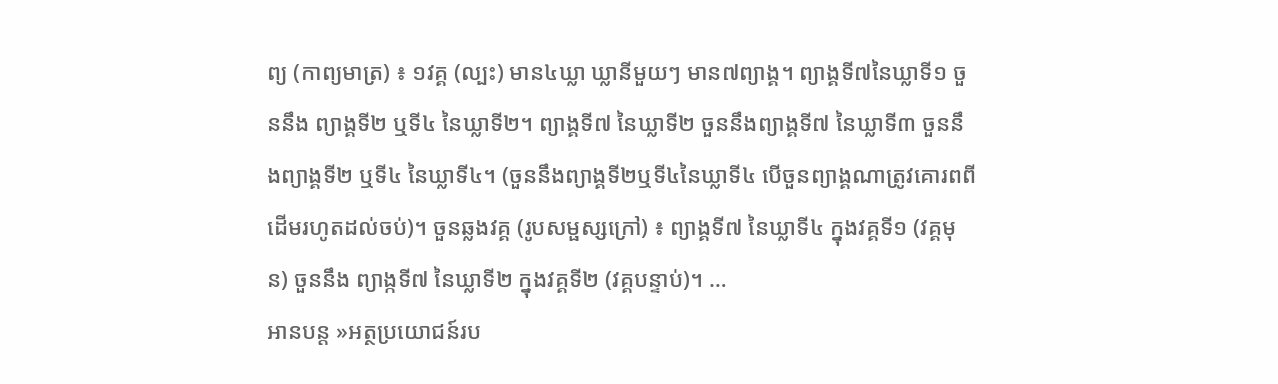ព្យ (កាព្យមាត្រ) ៖ ១វគ្គ (ល្បះ) មាន៤ឃ្លា ឃ្លានីមួយៗ មាន៧ព្យាង្គ។ ព្យាង្គទី៧នៃឃ្លាទី១ ចួននឹង ព្យាង្គទី២ ឬទី៤ នៃឃ្លាទី២។ ព្យាង្គទី៧ នៃឃ្លាទី២ ចួននឹងព្យាង្គទី៧ នៃឃ្លាទី៣ ចួននឹងព្យាង្គទី២ ឬទី៤ នៃឃ្លាទី៤។ (ចួននឹងព្យាង្គទី២ឬទី៤នៃឃ្លាទី៤ បើចួនព្យាង្គណាត្រូវគោរពពីដើមរហូតដល់ចប់)។ ចួនឆ្លងវគ្គ (រូបសម្ផស្សក្រៅ) ៖ ព្យាង្គទី៧ នៃឃ្លាទី៤ ក្នុងវគ្គទី១ (វគ្គមុន) ចួននឹង ព្យាង្កទី៧ នៃឃ្លាទី២ ក្នុងវគ្គទី២ (វគ្គបន្ទាប់)។ …
អានបន្ត »អត្ថប្រយោជន៍រប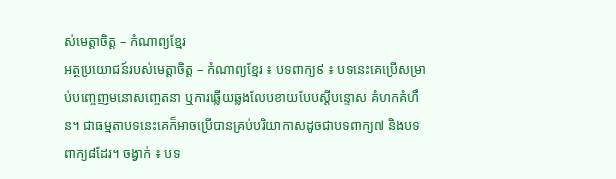ស់មេត្តាចិត្ត – កំណាព្យខ្មែរ
អត្ថប្រយោជន៍របស់មេត្តាចិត្ត – កំណាព្យខ្មែរ ៖ បទពាក្យ៩ ៖ បទនេះគេប្រើសម្រាប់បញ្ចេញមនោសញ្ចេតនា ឬការឆ្លើយឆ្លងលែបខាយបែបស្ដីបន្ទោស គំហកគំហឹន។ ជាធម្មតាបទនេះគេក៏អាចប្រើបានគ្រប់បរិយាកាសដូចជាបទពាក្យ៧ និងបទពាក្យ៨ដែរ។ ចង្វាក់ ៖ បទ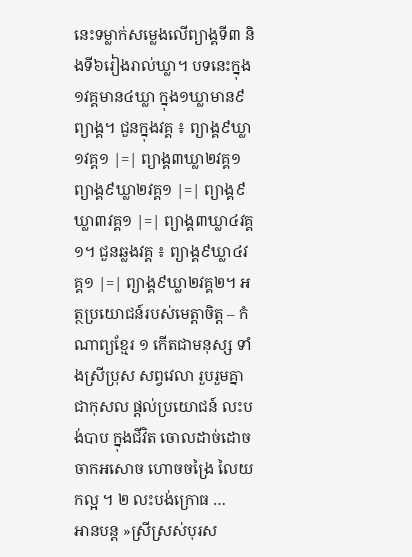នេះទម្លាក់សម្លេងលើព្យាង្គទី៣ និងទី៦រៀងរាល់ឃ្លា។ បទនេះក្នុង១វគ្គមាន៤ឃ្លា ក្នុង១ឃ្លាមាន៩ព្យាង្គ។ ជួនក្នុងវគ្គ ៖ ព្យាង្គ៩ឃ្លា១វគ្គ១ |=| ព្យាង្គ៣ឃ្លា២វគ្គ១ ព្យាង្គ៩ឃ្លា២វគ្គ១ |=| ព្យាង្គ៩ឃ្លា៣វគ្គ១ |=| ព្យាង្គ៣ឃ្លា៤វគ្គ១។ ជួនឆ្លងវគ្គ ៖ ព្យាង្គ៩ឃ្លា៤វគ្គ១ |=| ព្យាង្គ៩ឃ្លា២វគ្គ២។ អត្ថប្រយោជន៍របស់មេត្តាចិត្ត – កំណាព្យខ្មែរ ១ កើតជាមនុស្ស ទាំងស្រីប្រុស សព្វវេលា រួបរួមគ្នា ជាកុសល ផ្តល់ប្រយោជន៍ លះបង់បាប ក្នុងជីវិត ចោលដាច់ដោច ចាកអសោច ហោចចង្រៃ លៃយកល្អ ។ ២ លះបង់ក្រោធ …
អានបន្ត »ស្រីស្រស់បុរស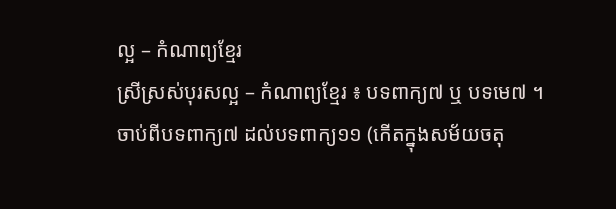ល្អ – កំណាព្យខ្មែរ
ស្រីស្រស់បុរសល្អ – កំណាព្យខ្មែរ ៖ បទពាក្យ៧ ឬ បទមេ៧ ។ ចាប់ពីបទពាក្យ៧ ដល់បទពាក្យ១១ (កើតក្នុងសម័យចតុ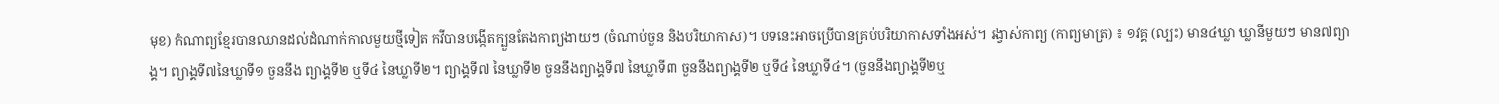មុខ) កំណាព្យខ្មែរបានឈានដល់ដំណាក់កាលមួយថ្មីទៀត កវីបានបង្កើតក្បួនតែងកាព្យងាយៗ (ចំណាប់ចួន និងបរិយាកាស)។ បទនេះអាចប្រើបានគ្រប់បរិយាកាសទាំងអស់។ រង្វាស់កាព្យ (កាព្យមាត្រ) ៖ ១វគ្គ (ល្បះ) មាន៤ឃ្លា ឃ្លានីមួយៗ មាន៧ព្យាង្គ។ ព្យាង្គទី៧នៃឃ្លាទី១ ចួននឹង ព្យាង្គទី២ ឬទី៤ នៃឃ្លាទី២។ ព្យាង្គទី៧ នៃឃ្លាទី២ ចួននឹងព្យាង្គទី៧ នៃឃ្លាទី៣ ចួននឹងព្យាង្គទី២ ឬទី៤ នៃឃ្លាទី៤។ (ចួននឹងព្យាង្គទី២ឬ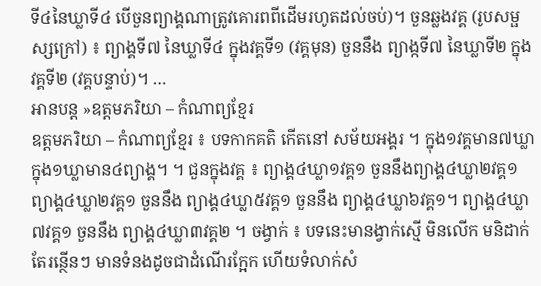ទី៤នៃឃ្លាទី៤ បើចួនព្យាង្គណាត្រូវគោរពពីដើមរហូតដល់ចប់)។ ចួនឆ្លងវគ្គ (រូបសម្ផស្សក្រៅ) ៖ ព្យាង្គទី៧ នៃឃ្លាទី៤ ក្នុងវគ្គទី១ (វគ្គមុន) ចួននឹង ព្យាង្កទី៧ នៃឃ្លាទី២ ក្នុងវគ្គទី២ (វគ្គបន្ទាប់)។ …
អានបន្ត »ឧត្តមភរិយា – កំណាព្យខ្មែរ
ឧត្តមភរិយា – កំណាព្យខ្មែរ ៖ បទកាកគតិ កើតនៅ សម័យអង្គរ ។ ក្នុង១វគ្គមាន៧ឃ្លា ក្នុង១ឃ្លាមាន៤ព្យាង្គ។ ។ ជួនក្នុងវគ្គ ៖ ព្យាង្គ៤ឃ្លា១វគ្គ១ ចួននឹងព្យាង្គ៤ឃ្លា២វគ្គ១ ព្យាង្គ៤ឃ្លា២វគ្គ១ ចួននឹង ព្យាង្គ៤ឃ្លា៥វគ្គ១ ចួននឹង ព្យាង្គ៤ឃ្លា៦វគ្គ១។ ព្យាង្គ៤ឃ្លា៧វគ្គ១ ចួននឹង ព្យាង្គ៤ឃ្លា៣វគ្គ២ ។ ចង្វាក់ ៖ បទនេះមានង្វាក់ស្មើ មិនលើក មនិដាក់ តែរន្ថើនៗ មានទំនងដូចជាដំណើរក្អែក ហើយទំលាក់សំ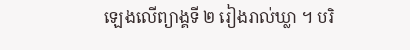ឡេងលើព្យាង្គទី ២ រៀងរាល់ឃ្លា ។ បរិ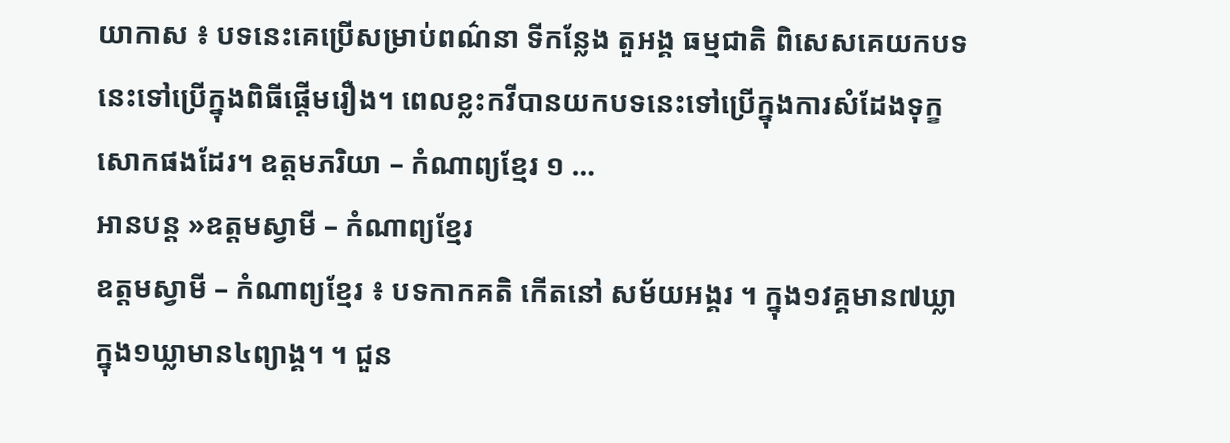យាកាស ៖ បទនេះគេប្រើសម្រាប់ពណ៌នា ទីកន្លែង តួអង្គ ធម្មជាតិ ពិសេសគេយកបទនេះទៅប្រើក្នុងពិធីផ្តើមរឿង។ ពេលខ្លះកវីបានយកបទនេះទៅប្រើក្នុងការសំដែងទុក្ខសោកផងដែរ។ ឧត្តមភរិយា – កំណាព្យខ្មែរ ១ …
អានបន្ត »ឧត្តមស្វាមី – កំណាព្យខ្មែរ
ឧត្តមស្វាមី – កំណាព្យខ្មែរ ៖ បទកាកគតិ កើតនៅ សម័យអង្គរ ។ ក្នុង១វគ្គមាន៧ឃ្លា ក្នុង១ឃ្លាមាន៤ព្យាង្គ។ ។ ជួន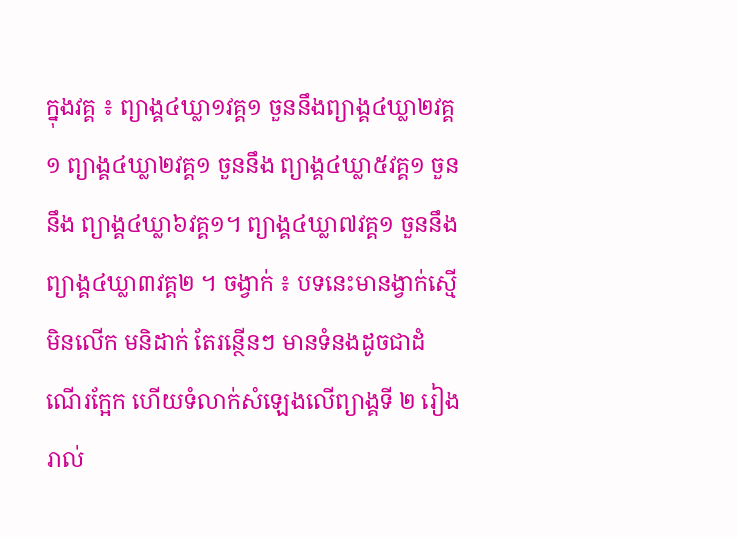ក្នុងវគ្គ ៖ ព្យាង្គ៤ឃ្លា១វគ្គ១ ចួននឹងព្យាង្គ៤ឃ្លា២វគ្គ១ ព្យាង្គ៤ឃ្លា២វគ្គ១ ចួននឹង ព្យាង្គ៤ឃ្លា៥វគ្គ១ ចួននឹង ព្យាង្គ៤ឃ្លា៦វគ្គ១។ ព្យាង្គ៤ឃ្លា៧វគ្គ១ ចួននឹង ព្យាង្គ៤ឃ្លា៣វគ្គ២ ។ ចង្វាក់ ៖ បទនេះមានង្វាក់ស្មើ មិនលើក មនិដាក់ តែរន្ថើនៗ មានទំនងដូចជាដំណើរក្អែក ហើយទំលាក់សំឡេងលើព្យាង្គទី ២ រៀងរាល់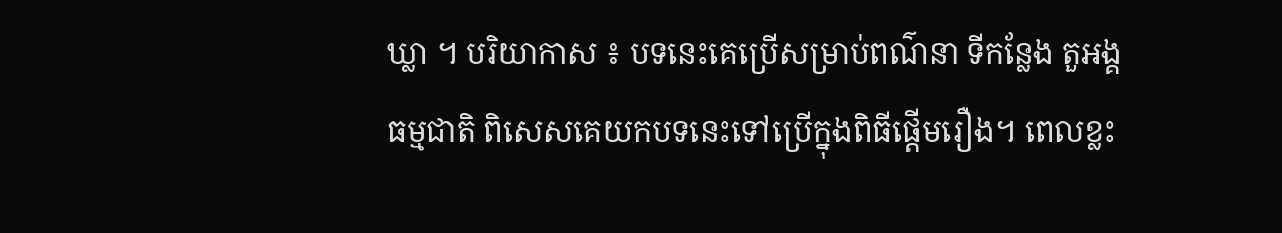ឃ្លា ។ បរិយាកាស ៖ បទនេះគេប្រើសម្រាប់ពណ៌នា ទីកន្លែង តួអង្គ ធម្មជាតិ ពិសេសគេយកបទនេះទៅប្រើក្នុងពិធីផ្តើមរឿង។ ពេលខ្លះ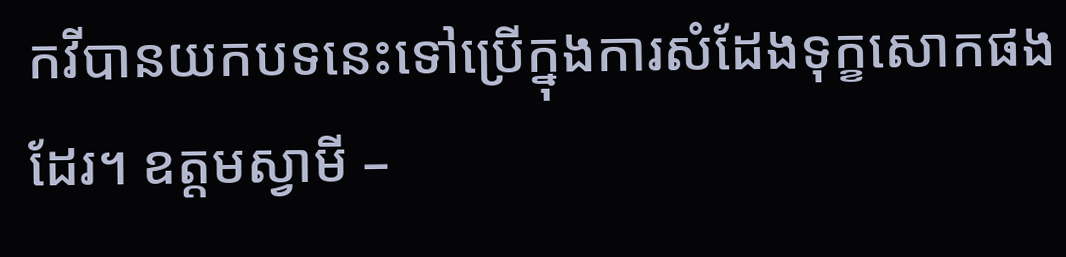កវីបានយកបទនេះទៅប្រើក្នុងការសំដែងទុក្ខសោកផងដែរ។ ឧត្តមស្វាមី –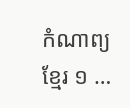កំណាព្យខ្មែរ ១ …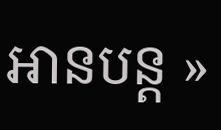អានបន្ត »